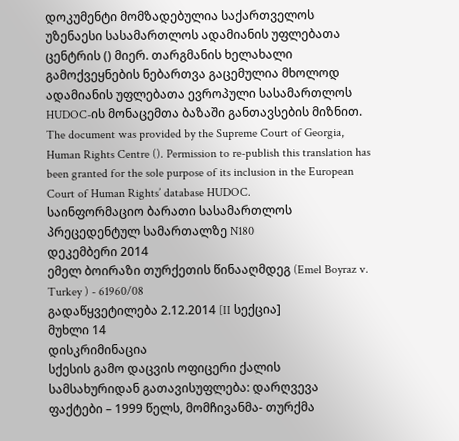დოკუმენტი მომზადებულია საქართველოს უზენაესი სასამართლოს ადამიანის უფლებათა ცენტრის () მიერ. თარგმანის ხელახალი გამოქვეყნების ნებართვა გაცემულია მხოლოდ ადამიანის უფლებათა ევროპული სასამართლოს HUDOC-ის მონაცემთა ბაზაში განთავსების მიზნით.
The document was provided by the Supreme Court of Georgia, Human Rights Centre (). Permission to re-publish this translation has been granted for the sole purpose of its inclusion in the European Court of Human Rights’ database HUDOC.
საინფორმაციო ბარათი სასამართლოს პრეცედენტულ სამართალზე N180
დეკემბერი 2014
ემელ ბოირაზი თურქეთის წინააღმდეგ (Emel Boyraz v. Turkey ) - 61960/08
გადაწყვეტილება 2.12.2014 [II სექცია]
მუხლი 14
დისკრიმინაცია
სქესის გამო დაცვის ოფიცერი ქალის სამსახურიდან გათავისუფლება: დარღვევა
ფაქტები – 1999 წელს, მომჩივანმა- თურქმა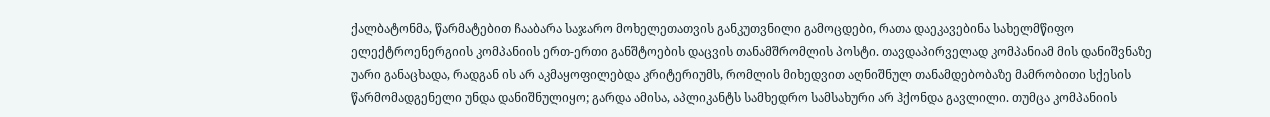ქალბატონმა, წარმატებით ჩააბარა საჯარო მოხელეთათვის განკუთვნილი გამოცდები, რათა დაეკავებინა სახელმწიფო ელექტროენერგიის კომპანიის ერთ-ერთი განშტოების დაცვის თანამშრომლის პოსტი. თავდაპირველად კომპანიამ მის დანიშვნაზე უარი განაცხადა, რადგან ის არ აკმაყოფილებდა კრიტერიუმს, რომლის მიხედვით აღნიშნულ თანამდებობაზე მამრობითი სქესის წარმომადგენელი უნდა დანიშნულიყო; გარდა ამისა, აპლიკანტს სამხედრო სამსახური არ ჰქონდა გავლილი. თუმცა კომპანიის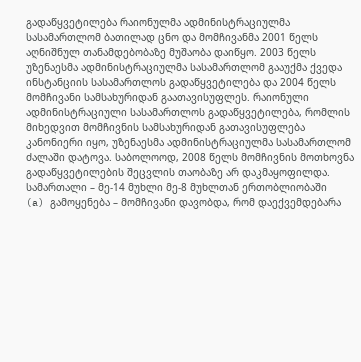გადაწყვეტილება რაიონულმა ადმინისტრაციულმა სასამართლომ ბათილად ცნო და მომჩივანმა 2001 წელს აღნიშნულ თანამდებობაზე მუშაობა დაიწყო. 2003 წელს უზენაესმა ადმინისტრაციულმა სასამართლომ გააუქმა ქვედა ინსტანციის სასამართლოს გადაწყვეტილება და 2004 წელს მომჩივანი სამსახურიდან გაათავისუფლეს. რაიონული ადმინისტრაციული სასამართლოს გადაწყვეტილება, რომლის მიხედვით მომჩივნის სამსახურიდან გათავისუფლება კანონიერი იყო, უზენაესმა ადმინისტრაციულმა სასამართლომ ძალაში დატოვა. საბოლოოდ, 2008 წელს მომჩივნის მოთხოვნა გადაწყვეტილების შეცვლის თაობაზე არ დაკმაყოფილდა.
სამართალი – მე-14 მუხლი მე-8 მუხლთან ერთობლიობაში
(a) გამოყენება – მომჩივანი დავობდა, რომ დაექვემდებარა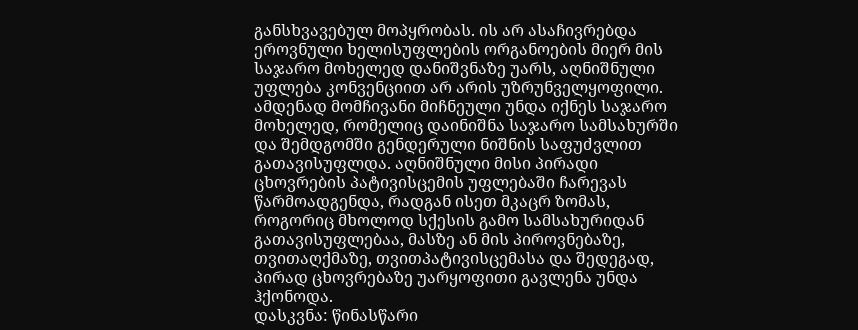განსხვავებულ მოპყრობას. ის არ ასაჩივრებდა ეროვნული ხელისუფლების ორგანოების მიერ მის საჯარო მოხელედ დანიშვნაზე უარს, აღნიშნული უფლება კონვენციით არ არის უზრუნველყოფილი. ამდენად მომჩივანი მიჩნეული უნდა იქნეს საჯარო მოხელედ, რომელიც დაინიშნა საჯარო სამსახურში და შემდგომში გენდერული ნიშნის საფუძვლით გათავისუფლდა. აღნიშნული მისი პირადი ცხოვრების პატივისცემის უფლებაში ჩარევას წარმოადგენდა, რადგან ისეთ მკაცრ ზომას, როგორიც მხოლოდ სქესის გამო სამსახურიდან გათავისუფლებაა, მასზე ან მის პიროვნებაზე, თვითაღქმაზე, თვითპატივისცემასა და შედეგად, პირად ცხოვრებაზე უარყოფითი გავლენა უნდა ჰქონოდა.
დასკვნა: წინასწარი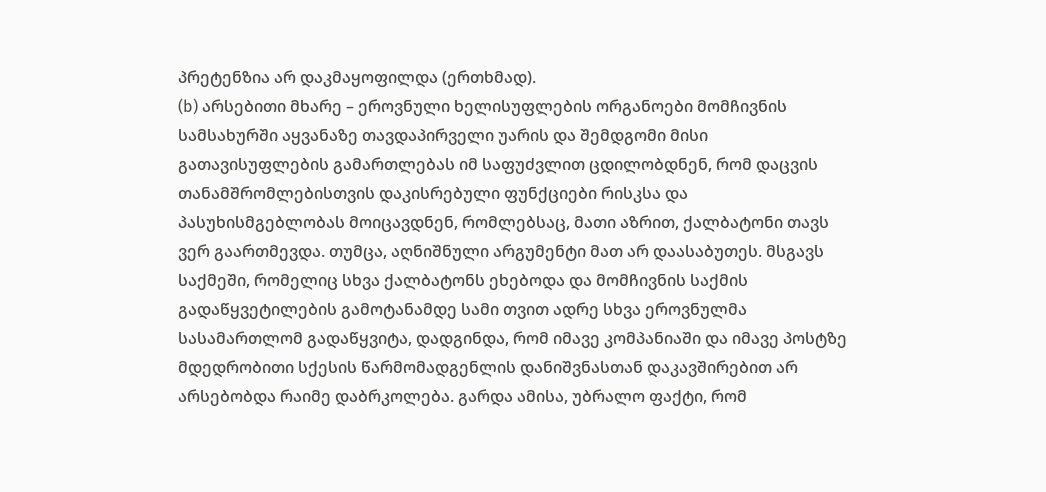პრეტენზია არ დაკმაყოფილდა (ერთხმად).
(b) არსებითი მხარე – ეროვნული ხელისუფლების ორგანოები მომჩივნის სამსახურში აყვანაზე თავდაპირველი უარის და შემდგომი მისი გათავისუფლების გამართლებას იმ საფუძვლით ცდილობდნენ, რომ დაცვის თანამშრომლებისთვის დაკისრებული ფუნქციები რისკსა და პასუხისმგებლობას მოიცავდნენ, რომლებსაც, მათი აზრით, ქალბატონი თავს ვერ გაართმევდა. თუმცა, აღნიშნული არგუმენტი მათ არ დაასაბუთეს. მსგავს საქმეში, რომელიც სხვა ქალბატონს ეხებოდა და მომჩივნის საქმის გადაწყვეტილების გამოტანამდე სამი თვით ადრე სხვა ეროვნულმა სასამართლომ გადაწყვიტა, დადგინდა, რომ იმავე კომპანიაში და იმავე პოსტზე მდედრობითი სქესის წარმომადგენლის დანიშვნასთან დაკავშირებით არ არსებობდა რაიმე დაბრკოლება. გარდა ამისა, უბრალო ფაქტი, რომ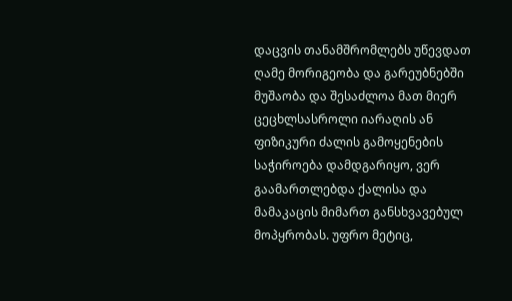დაცვის თანამშრომლებს უწევდათ ღამე მორიგეობა და გარეუბნებში მუშაობა და შესაძლოა მათ მიერ ცეცხლსასროლი იარაღის ან ფიზიკური ძალის გამოყენების საჭიროება დამდგარიყო, ვერ გაამართლებდა ქალისა და მამაკაცის მიმართ განსხვავებულ მოპყრობას. უფრო მეტიც,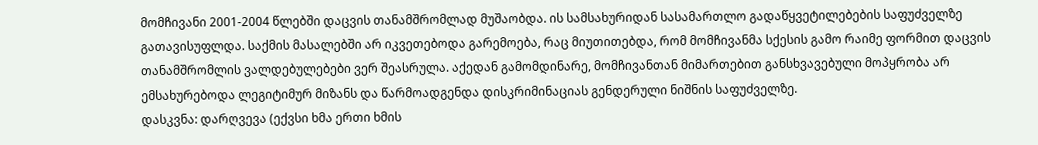მომჩივანი 2001-2004 წლებში დაცვის თანამშრომლად მუშაობდა. ის სამსახურიდან სასამართლო გადაწყვეტილებების საფუძველზე გათავისუფლდა. საქმის მასალებში არ იკვეთებოდა გარემოება, რაც მიუთითებდა, რომ მომჩივანმა სქესის გამო რაიმე ფორმით დაცვის თანამშრომლის ვალდებულებები ვერ შეასრულა. აქედან გამომდინარე, მომჩივანთან მიმართებით განსხვავებული მოპყრობა არ ემსახურებოდა ლეგიტიმურ მიზანს და წარმოადგენდა დისკრიმინაციას გენდერული ნიშნის საფუძველზე.
დასკვნა: დარღვევა (ექვსი ხმა ერთი ხმის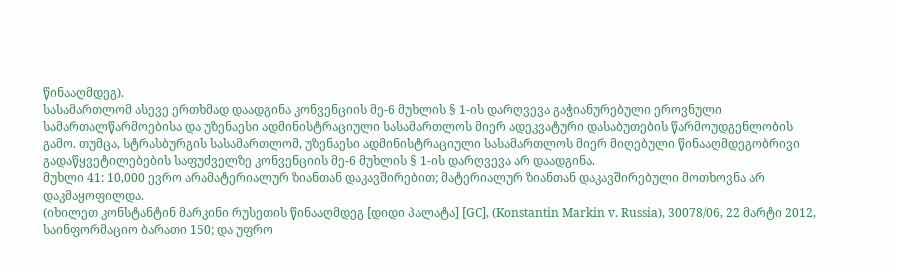წინააღმდეგ).
სასამართლომ ასევე ერთხმად დაადგინა კონვენციის მე-6 მუხლის § 1-ის დარღვევა გაჭიანურებული ეროვნული სამართალწარმოებისა და უზენაესი ადმინისტრაციული სასამართლოს მიერ ადეკვატური დასაბუთების წარმოუდგენლობის გამო. თუმცა, სტრასბურგის სასამართლომ, უზენაესი ადმინისტრაციული სასამართლოს მიერ მიღებული წინააღმდეგობრივი გადაწყვეტილებების საფუძველზე კონვენციის მე-6 მუხლის § 1-ის დარღვევა არ დაადგინა.
მუხლი 41: 10,000 ევრო არამატერიალურ ზიანთან დაკავშირებით; მატერიალურ ზიანთან დაკავშირებული მოთხოვნა არ დაკმაყოფილდა.
(იხილეთ კონსტანტინ მარკინი რუსეთის წინააღმდეგ [დიდი პალატა] [GC], (Konstantin Markin v. Russia), 30078/06, 22 მარტი 2012, საინფორმაციო ბარათი 150; და უფრო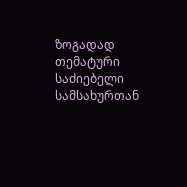ზოგადად თემატური საძიებელი სამსახურთან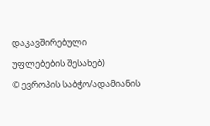დაკავშირებული უფლებების შესახებ)
© ევროპის საბჭო/ადამიანის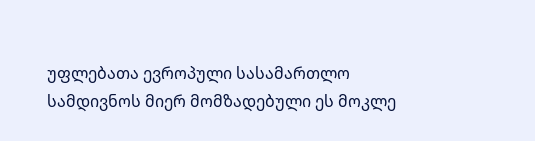უფლებათა ევროპული სასამართლო
სამდივნოს მიერ მომზადებული ეს მოკლე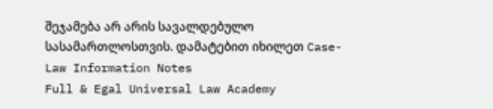შეჯამება არ არის სავალდებულო სასამართლოსთვის. დამატებით იხილეთ Case-Law Information Notes
Full & Egal Universal Law Academy